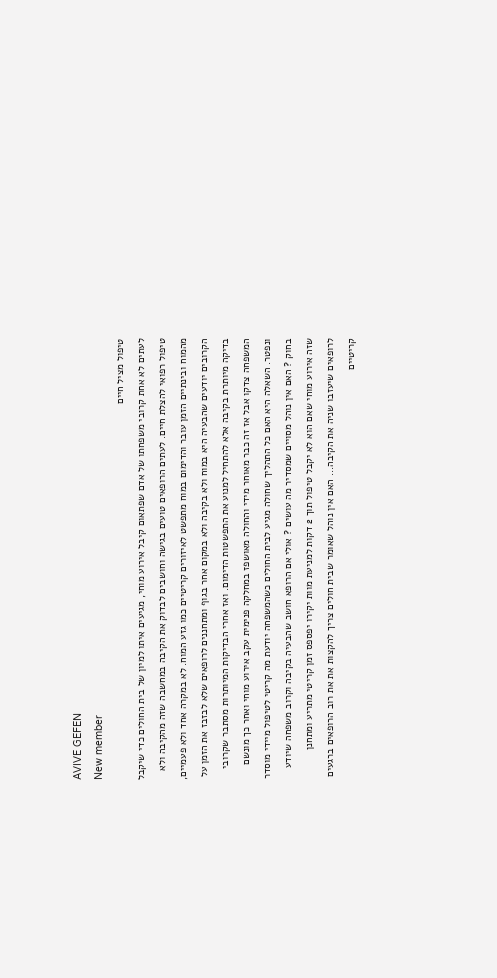AVIVE GEFEN
New member
טיפול מציל חיים
לעתים לא אחת קרובי משפחתו של אדם שפתאום קיבל אירוע מוחי, מגיעים איתו למיון של בית החולים כדי שיקבל טיפול רפואי להצלת חיים. לעתים הרופאים טועים בגישה וחושבים לבדוק את הקיבה במחשבה שזה מהקיבה ולא מהמוח ובינתיים הזמן עובר והדימום במוח מתפשט לאיזורים קריטיים כמו גזע המוח. לא במקרה אחד ולא פעמיים, הקרובים יודעים שהבעיה היא במוח ולא בקיבה ולא במקום אחר בגוף ומתחננים לרופאים שלא לבזבז את הזמן על בדיקה מיותרת בקיבה אלא להתחיל למנוע את התפשטות הדימום. ואז אחרי הבדיקות המיותרות מסתבר שקרובי המשפחה צדקו אבל אז זה כבר מאוחר מידי והחולה מאושפז במחלקה פנימית עקב אירוע מוחי ואחר כך מונשם ונפטר. השאלה היא האם כל התהליך שחולה מגיע לבית החולים כשהמשפחה יודעת מה קריטי לטיפול מיידי מוסדר בחוק ? האם אין נוהל מסויים שמסדיר מה עושים ? אולי אם הרופא חושב שהבעיה בקיבה וקרוב משפחה שיודע שזה אירוע מוחי שאם הוא לא יקבל טיפול תוך 2 דקות למניעת מוות יקירו יפספס זמן קריטי מתריע ומתחנן לרופאים שיעזבו שניה את הקיבה... האם אין נוהל שאומר שבית חולים צריך להקצות את את רוב הרופאים ברגעים קריטיים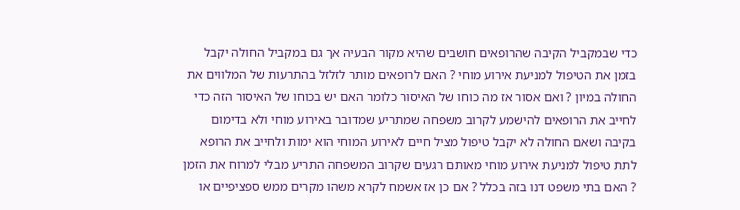כדי שבמקביל הקיבה שהרופאים חושבים שהיא מקור הבעיה אך גם במקביל החולה יקבל בזמן את הטיפול למניעת אירוע מוחי ? האם לרופאים מותר לזלזל בהתרעות של המלווים את החולה במיון ? ואם אסור אז מה כוחו של האיסור כלומר האם יש בכוחו של האיסור הזה כדי לחייב את הרופאים להישמע לקרוב משפחה שמתריע שמדובר באירוע מוחי ולא בדימום בקיבה ושאם החולה לא יקבל טיפול מציל חיים לאירוע המוחי הוא ימות ולחייב את הרופא לתת טיפול למניעת אירוע מוחי מאותם רגעים שקרוב המשפחה התריע מבלי למרוח את הזמן ? האם בתי משפט דנו בזה בכלל ? אם כן אז אשמח לקרא משהו מקרים ממש ספציפיים או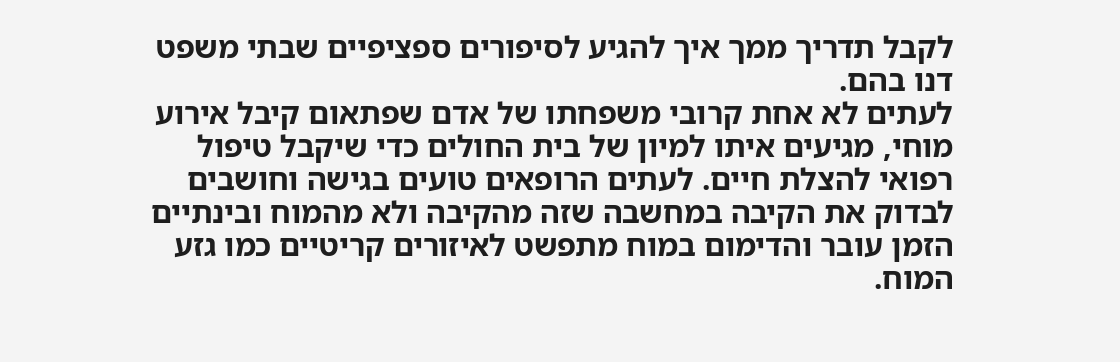לקבל תדריך ממך איך להגיע לסיפורים ספציפיים שבתי משפט דנו בהם.
לעתים לא אחת קרובי משפחתו של אדם שפתאום קיבל אירוע מוחי, מגיעים איתו למיון של בית החולים כדי שיקבל טיפול רפואי להצלת חיים. לעתים הרופאים טועים בגישה וחושבים לבדוק את הקיבה במחשבה שזה מהקיבה ולא מהמוח ובינתיים הזמן עובר והדימום במוח מתפשט לאיזורים קריטיים כמו גזע המוח.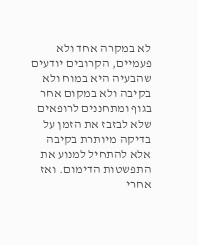לא במקרה אחד ולא פעמיים, הקרובים יודעים שהבעיה היא במוח ולא בקיבה ולא במקום אחר בגוף ומתחננים לרופאים שלא לבזבז את הזמן על בדיקה מיותרת בקיבה אלא להתחיל למנוע את התפשטות הדימום. ואז אחרי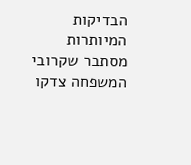הבדיקות המיותרות מסתבר שקרובי המשפחה צדקו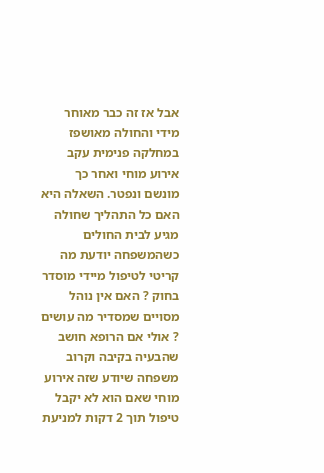אבל אז זה כבר מאוחר מידי והחולה מאושפז במחלקה פנימית עקב אירוע מוחי ואחר כך מונשם ונפטר. השאלה היא האם כל התהליך שחולה מגיע לבית החולים כשהמשפחה יודעת מה קריטי לטיפול מיידי מוסדר בחוק ? האם אין נוהל מסויים שמסדיר מה עושים ? אולי אם הרופא חושב שהבעיה בקיבה וקרוב משפחה שיודע שזה אירוע מוחי שאם הוא לא יקבל טיפול תוך 2 דקות למניעת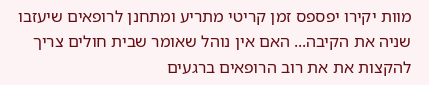מוות יקירו יפספס זמן קריטי מתריע ומתחנן לרופאים שיעזבו שניה את הקיבה... האם אין נוהל שאומר שבית חולים צריך להקצות את את רוב הרופאים ברגעים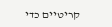קריטיים כדי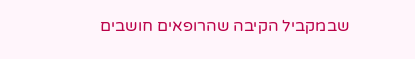שבמקביל הקיבה שהרופאים חושבים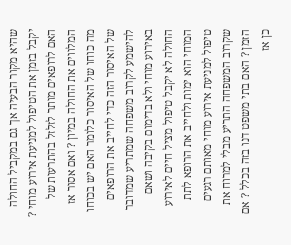שהיא מקור הבעיה אך גם במקביל החולה יקבל בזמן את הטיפול למניעת אירוע מוחי ? האם לרופאים מותר לזלזל בהתרעות של המלווים את החולה במיון ? ואם אסור אז מה כוחו של האיסור כלומר האם יש בכוחו של האיסור הזה כדי לחייב את הרופאים להישמע לקרוב משפחה שמתריע שמדובר באירוע מוחי ולא בדימום בקיבה ושאם החולה לא יקבל טיפול מציל חיים לאירוע המוחי הוא ימות ולחייב את הרופא לתת טיפול למניעת אירוע מוחי מאותם רגעים שקרוב המשפחה התריע מבלי למרוח את הזמן ? האם בתי משפט דנו בזה בכלל ? אם כן אז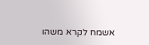אשמח לקרא משהו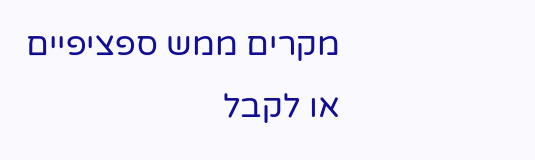מקרים ממש ספציפיים או לקבל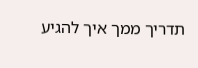תדריך ממך איך להגיע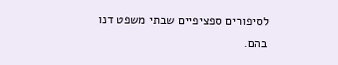לסיפורים ספציפיים שבתי משפט דנו בהם.